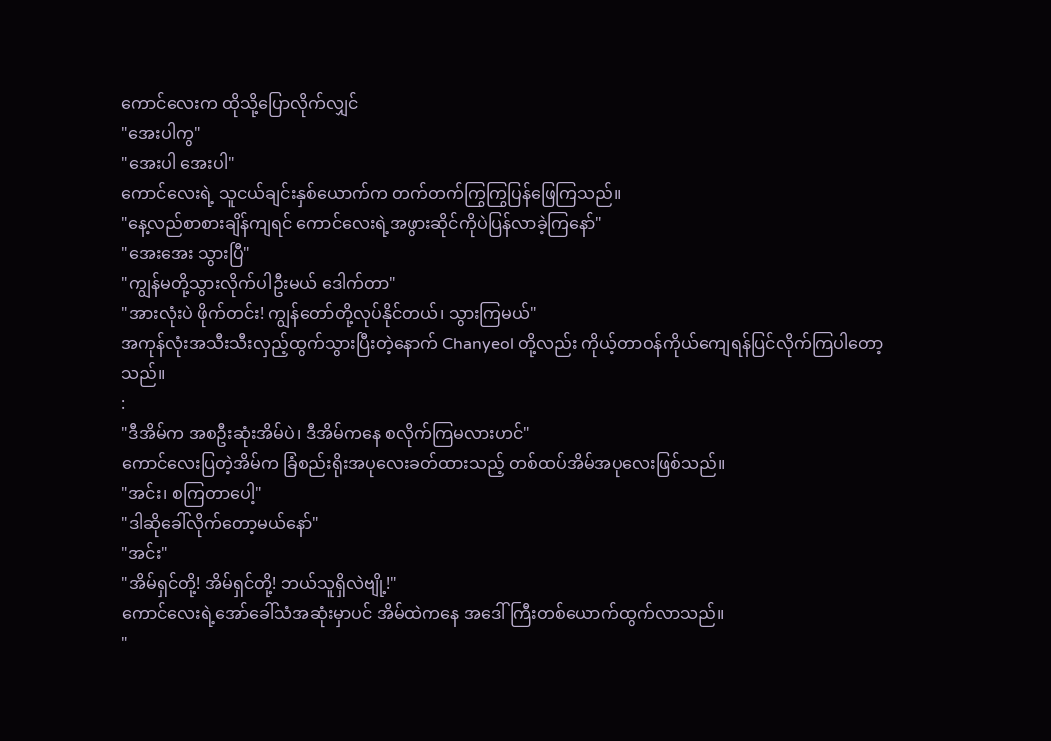ကောင်လေးက ထိုသို့ပြောလိုက်လျှင်
"အေးပါကွ"
"အေးပါ အေးပါ"
ကောင်လေးရဲ့ သူငယ်ချင်းနှစ်ယောက်က တက်တက်ကြွကြွပြန်ဖြေကြသည်။
"နေ့လည်စာစားချိန်ကျရင် ကောင်လေးရဲ့အဖွားဆိုင်ကိုပဲပြန်လာခဲ့ကြနော်"
"အေးအေး သွားပြီ"
"ကျွန်မတို့သွားလိုက်ပါဦးမယ် ဒေါက်တာ"
"အားလုံးပဲ ဖိုက်တင်း! ကျွန်တော်တို့လုပ်နိုင်တယ်၊ သွားကြမယ်"
အကုန်လုံးအသီးသီးလှည့်ထွက်သွားပြီးတဲ့နောက် Chanyeol တို့လည်း ကိုယ့်တာဝန်ကိုယ်ကျေရန်ပြင်လိုက်ကြပါတော့သည်။
:
"ဒီအိမ်က အစဦးဆုံးအိမ်ပဲ၊ ဒီအိမ်ကနေ စလိုက်ကြမလားဟင်"
ကောင်လေးပြတဲ့အိမ်က ခြံစည်းရိုးအပုလေးခတ်ထားသည့် တစ်ထပ်အိမ်အပုလေးဖြစ်သည်။
"အင်း၊ စကြတာပေါ့"
"ဒါဆိုခေါ်လိုက်တော့မယ်နော်"
"အင်း"
"အိမ်ရှင်တို့! အိမ်ရှင်တို့! ဘယ်သူရှိလဲဗျို့!"
ကောင်လေးရဲ့အော်ခေါ်သံအဆုံးမှာပင် အိမ်ထဲကနေ အဒေါ်ကြီးတစ်ယောက်ထွက်လာသည်။
"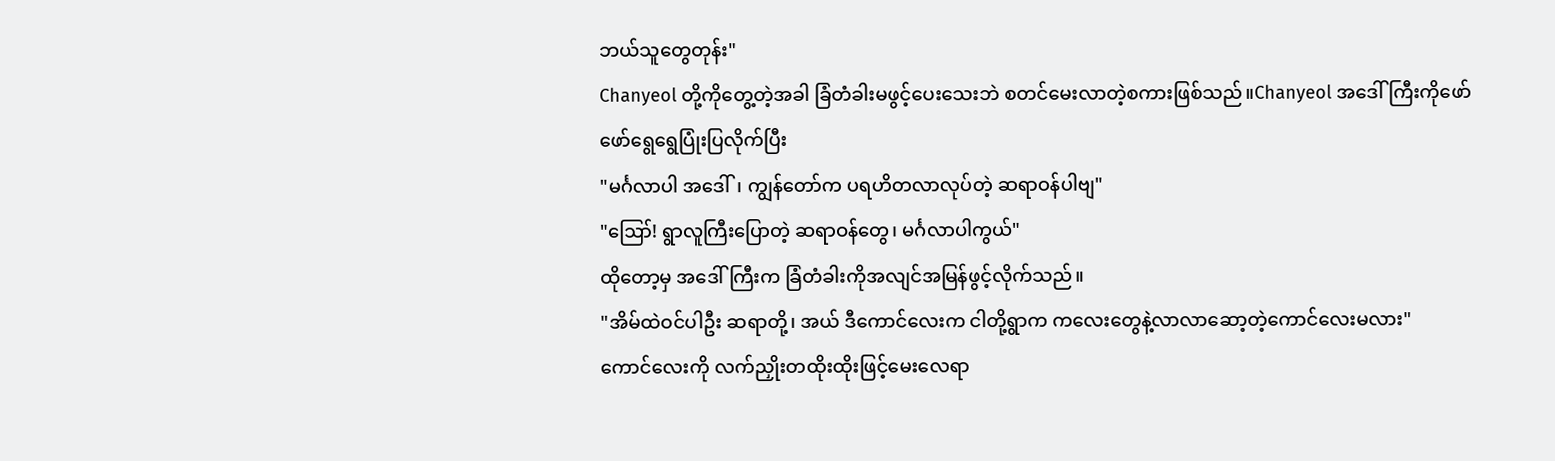ဘယ်သူတွေတုန်း"
Chanyeol တို့ကိုတွေ့တဲ့အခါ ခြံတံခါးမဖွင့်ပေးသေးဘဲ စတင်မေးလာတဲ့စကားဖြစ်သည်။Chanyeol အဒေါ်ကြီးကိုဖော်ဖော်ရွေရွေပြုံးပြလိုက်ပြီး
"မင်္ဂလာပါ အဒေါ်၊ ကျွန်တော်က ပရဟိတလာလုပ်တဲ့ ဆရာဝန်ပါဗျ"
"ဪ! ရွာလူကြီးပြောတဲ့ ဆရာဝန်တွေ၊ မင်္ဂလာပါကွယ်"
ထိုတော့မှ အဒေါ်ကြီးက ခြံတံခါးကိုအလျင်အမြန်ဖွင့်လိုက်သည်။
"အိမ်ထဲဝင်ပါဦး ဆရာတို့၊ အယ် ဒီကောင်လေးက ငါတို့ရွာက ကလေးတွေနဲ့လာလာဆော့တဲ့ကောင်လေးမလား"
ကောင်လေးကို လက်ညှိုးတထိုးထိုးဖြင့်မေးလေရာ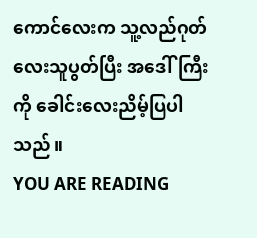ကောင်လေးက သူ့လည်ဂုတ်လေးသူပွတ်ပြီး အဒေါ်ကြီးကို ခေါင်းလေးညိမ့်ပြပါသည်။
YOU ARE READING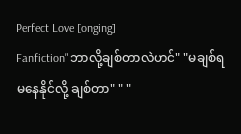Perfect Love [onging]
Fanfiction"ဘာလို့ချစ်တာလဲဟင်" "မချစ်ရမနေနိုင်လို့ ချစ်တာ" " "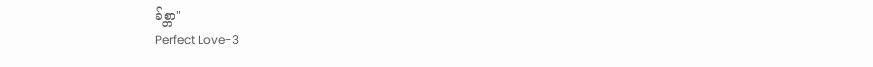ခ်စ္တာ"
Perfect Love-3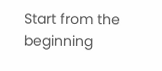Start from the beginning